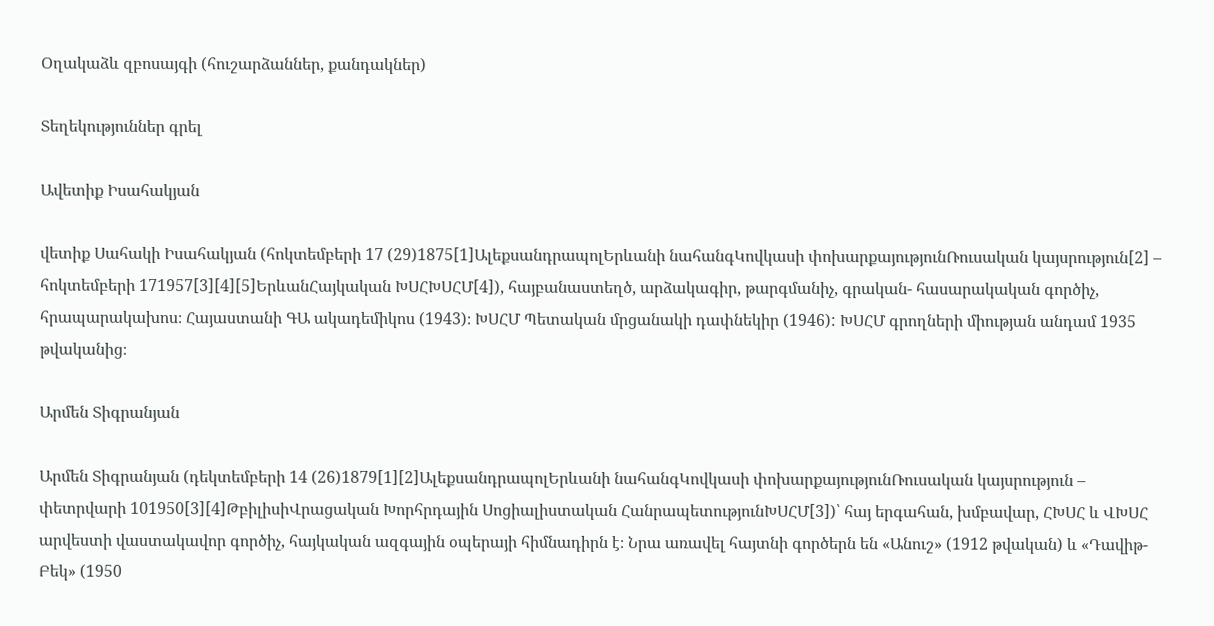Օղակաձև զբոսայգի (հուշարձաններ, քանդակներ)

Տեղեկություններ գրել

Ավետիք Իսահակյան

վետիք Սահակի Իսահակյան (հոկտեմբերի 17 (29)1875[1]ԱլեքսանդրապոլԵրևանի նահանգԿովկասի փոխարքայությունՌուսական կայսրություն[2] – հոկտեմբերի 171957[3][4][5]ԵրևանՀայկական ԽՍՀԽՍՀՄ[4]), հայբանաստեղծ, արձակագիր, թարգմանիչ, գրական- հասարակական գործիչ, հրապարակախոս։ Հայաստանի ԳԱ ակադեմիկոս (1943)։ ԽՍՀՄ Պետական մրցանակի դափնեկիր (1946): ԽՍՀՄ գրողների միության անդամ 1935 թվականից։

Արմեն Տիգրանյան

Արմեն Տիգրանյան (դեկտեմբերի 14 (26)1879[1][2]ԱլեքսանդրապոլԵրևանի նահանգԿովկասի փոխարքայությունՌուսական կայսրություն – փետրվարի 101950[3][4]ԹբիլիսիՎրացական Խորհրդային Սոցիալիստական ՀանրապետությունԽՍՀՄ[3])՝ հայ երգահան, խմբավար, ՀԽՍՀ և ՎԽՍՀ արվեստի վաստակավոր գործիչ, հայկական ազգային օպերայի հիմնադիրն է։ Նրա առավել հայտնի գործերն են «Անուշ» (1912 թվական) և «Դավիթ-Բեկ» (1950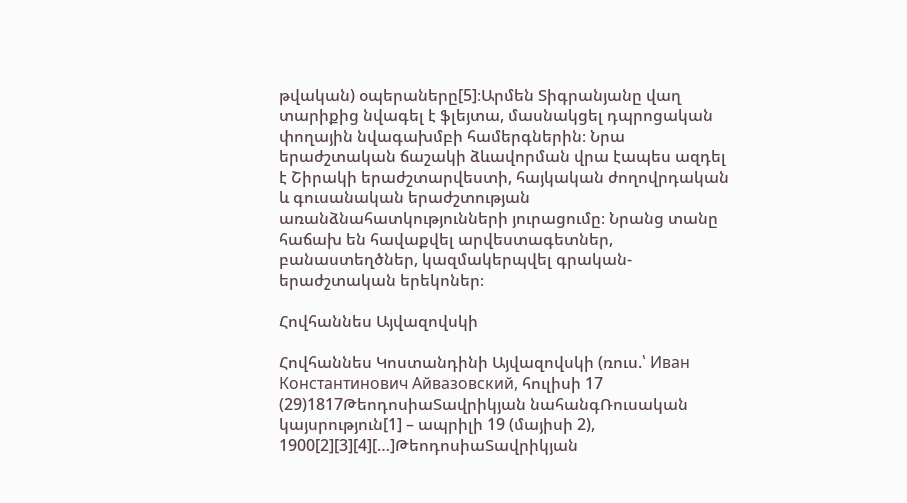թվական) օպերաները[5]։Արմեն Տիգրանյանը վաղ տարիքից նվագել է ֆլեյտա, մասնակցել դպրոցական փողային նվագախմբի համերգներին։ Նրա երաժշտական ճաշակի ձևավորման վրա էապես ազդել է Շիրակի երաժշտարվեստի, հայկական ժողովրդական և գուսանական երաժշտության առանձնահատկությունների յուրացումը։ Նրանց տանը հաճախ են հավաքվել արվեստագետներ, բանաստեղծներ, կազմակերպվել գրական-երաժշտական երեկոներ։

Հովհաննես Այվազովսկի

Հովհաննես Կոստանդինի Այվազովսկի (ռուս.՝ Иван Константинович Айвазовский, հուլիսի 17 (29)1817ԹեոդոսիաՏավրիկյան նահանգՌուսական կայսրություն[1] – ապրիլի 19 (մայիսի 2), 1900[2][3][4][…]ԹեոդոսիաՏավրիկյան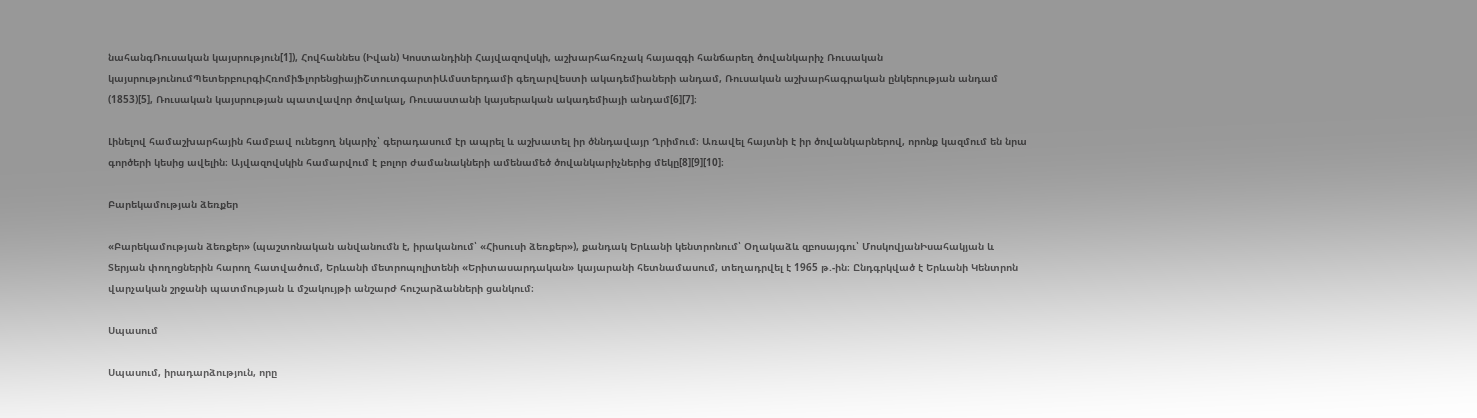նահանգՌուսական կայսրություն[1]), Հովհաննես (Իվան) Կոստանդինի Հայվազովսկի, աշխարհահռչակ հայազգի հանճարեղ ծովանկարիչ Ռուսական կայսրությունումՊետերբուրգիՀռոմիՖլորենցիայիՇտուտգարտիԱմստերդամի գեղարվեստի ակադեմիաների անդամ, Ռուսական աշխարհագրական ընկերության անդամ (1853)[5], Ռուսական կայսրության պատվավոր ծովակալ, Ռուսաստանի կայսերական ակադեմիայի անդամ[6][7]։

Լինելով համաշխարհային համբավ ունեցող նկարիչ՝ գերադասում էր ապրել և աշխատել իր ծննդավայր Ղրիմում։ Առավել հայտնի է իր ծովանկարներով, որոնք կազմում են նրա գործերի կեսից ավելին։ Այվազովսկին համարվում է բոլոր ժամանակների ամենամեծ ծովանկարիչներից մեկը[8][9][10]։

Բարեկամության ձեռքեր

«Բարեկամության ձեռքեր» (պաշտոնական անվանումն է, իրականում՝ «Հիսուսի ձեռքեր»), քանդակ Երևանի կենտրոնում՝ Օղակաձև զբոսայգու՝ ՄոսկովյանԻսահակյան և Տերյան փողոցներին հարող հատվածում, Երևանի մետրոպոլիտենի «Երիտասարդական» կայարանի հետնամասում, տեղադրվել է 1965 թ.-ին։ Ընդգրկված է Երևանի Կենտրոն վարչական շրջանի պատմության և մշակույթի անշարժ հուշարձանների ցանկում։

Սպասում

Սպասում, իրադարձություն, որը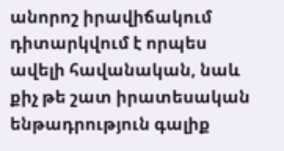անորոշ իրավիճակում դիտարկվում է որպես ավելի հավանական, նաև քիչ թե շատ իրատեսական ենթադրություն գալիք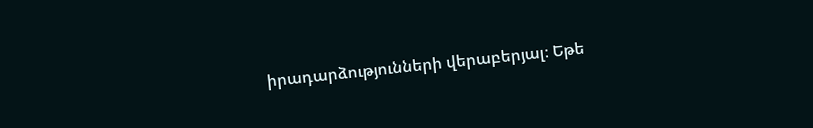իրադարձությունների վերաբերյալ։ Եթե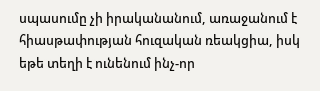սպասումը չի իրականանում, առաջանում է հիասթափության հուզական ռեակցիա, իսկ եթե տեղի է ունենում ինչ-որ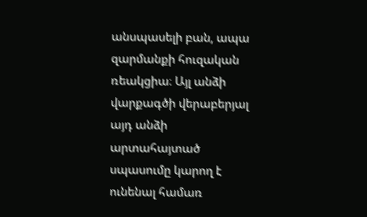անսպասելի բան, ապա զարմանքի հուզական ռեակցիա։ Այլ անձի վարքագծի վերաբերյալ այդ անձի արտահայտած սպասումը կարող է ունենալ համառ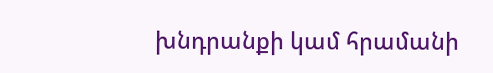խնդրանքի կամ հրամանի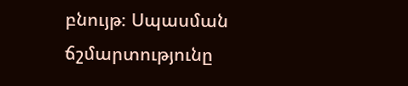բնույթ։ Սպասման ճշմարտությունը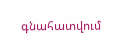գնահատվում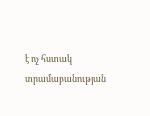է ոչ հստակ տրամաբանության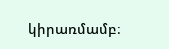կիրառմամբ։